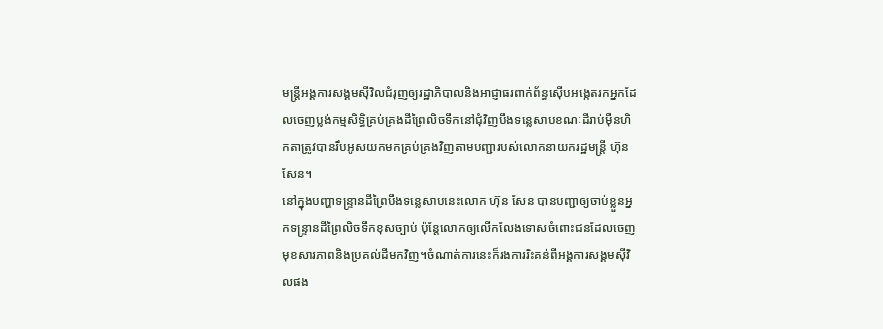មន្រ្តីអង្គការសង្គមស៊ីវិលជំរុញឲ្យរដ្ឋាភិបាលនិងអាជ្ញាធរពាក់ព័ន្ធស៊ើបអង្កេតរកអ្នកដែលចេញប្លង់កម្មសិទ្ធិគ្រប់គ្រងដីព្រៃលិចទឹកនៅជុំវិញបឹងទន្លេសាបខណៈដីរាប់ម៉ឺនហិកតាត្រូវបានរឹបអូសយកមកគ្រប់គ្រងវិញតាមបញ្ជារបស់លោកនាយករដ្ឋមន្ត្រី ហ៊ុន សែន។
នៅក្នុងបញ្ហាទន្រ្ទានដីព្រៃបឹងទន្លេសាបនេះលោក ហ៊ុន សែន បានបញ្ជាឲ្យចាប់ខ្លួនអ្នកទន្រ្ទានដីព្រៃលិចទឹកខុសច្បាប់ ប៉ុន្តែលោកឲ្យលើកលែងទោសចំពោះជនដែលចេញមុខសារភាពនិងប្រគល់ដីមកវិញ។ចំណាត់ការនេះក៏រងការរិះគន់ពីអង្គការសង្គមស៊ីវិលផង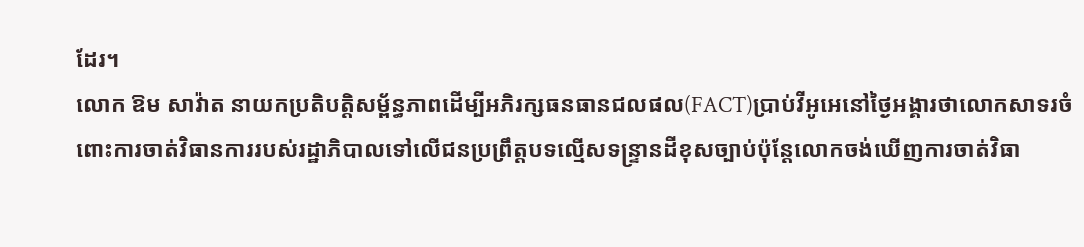ដែរ។
លោក ឱម សាវ៉ាត នាយកប្រតិបត្តិសម្ព័ន្ធភាពដើម្បីអភិរក្សធនធានជលផល(FACT)ប្រាប់វីអូអេនៅថ្ងៃអង្គារថាលោកសាទរចំពោះការចាត់វិធានការរបស់រដ្ឋាភិបាលទៅលើជនប្រព្រឹត្តបទល្មើសទន្រ្ទានដីខុសច្បាប់ប៉ុន្តែលោកចង់ឃើញការចាត់វិធា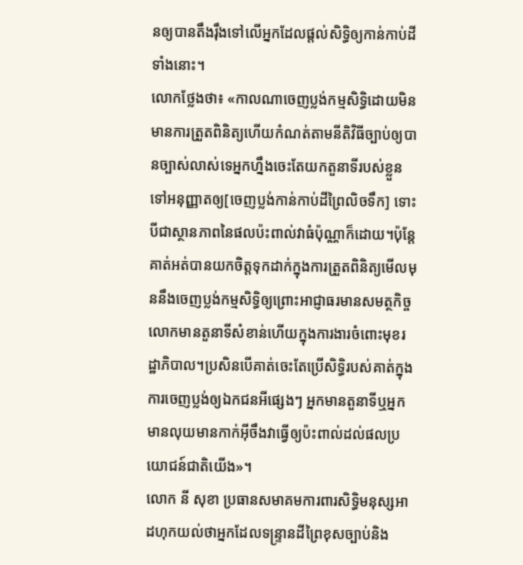នឲ្យបានតឹងរ៉ឹងទៅលើអ្នកដែលផ្តល់សិទ្ធិឲ្យកាន់កាប់ដីទាំងនោះ។
លោកថ្លែងថា៖ «កាលណាចេញប្លង់កម្មសិទ្ធិដោយមិនមានការត្រួតពិនិត្យហើយកំណត់តាមនីតិវិធីច្បាប់ឲ្យបានច្បាស់លាស់ទេអ្នកហ្នឹងចេះតែយកតួនាទីរបស់ខ្លួនទៅអនុញ្ញាតឲ្យ[ចេញប្លង់កាន់កាប់ដីព្រៃលិចទឹក] ទោះបីជាស្ថានភាពនៃផលប៉ះពាល់វាធំប៉ុណ្ណាក៏ដោយ។ប៉ុន្តែគាត់អត់បានយកចិត្តទុកដាក់ក្នុងការត្រួតពិនិត្យមើលមុននឹងចេញប្លង់កម្មសិទ្ធិឲ្យព្រោះអាជ្ញាធរមានសមត្ថកិច្ចលោកមានតួនាទីសំខាន់ហើយក្នុងការងារចំពោះមុខរដ្ឋាភិបាល។ប្រសិនបើគាត់ចេះតែប្រើសិទ្ធិរបស់គាត់ក្នុងការចេញប្លង់ឲ្យឯកជនអីផ្សេងៗ អ្នកមានតួនាទីឬអ្នកមានលុយមានកាក់អ៊ីចឹងវាធ្វើឲ្យប៉ះពាល់ដល់ផលប្រយោជន៍ជាតិយើង»។
លោក នី សុខា ប្រធានសមាគមការពារសិទ្ធិមនុស្សអាដហុកយល់ថាអ្នកដែលទន្ទ្រានដីព្រៃខុសច្បាប់និង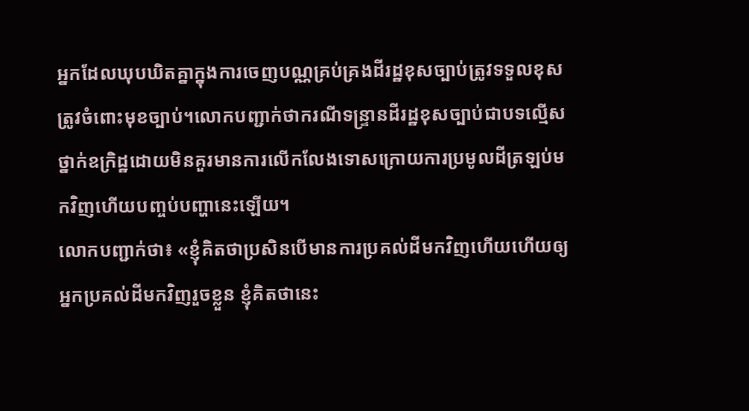អ្នកដែលឃុបឃិតគ្នាក្នុងការចេញបណ្ណគ្រប់គ្រងដីរដ្ឋខុសច្បាប់ត្រូវទទួលខុសត្រូវចំពោះមុខច្បាប់។លោកបញ្ជាក់ថាករណីទន្ទ្រានដីរដ្ឋខុសច្បាប់ជាបទល្មើសថ្នាក់ឧក្រិដ្ឋដោយមិនគួរមានការលើកលែងទោសក្រោយការប្រមូលដីត្រឡប់មកវិញហើយបញ្ចប់បញ្ហានេះឡើយ។
លោកបញ្ជាក់ថា៖ «ខ្ញុំគិតថាប្រសិនបើមានការប្រគល់ដីមកវិញហើយហើយឲ្យអ្នកប្រគល់ដីមកវិញរួចខ្លួន ខ្ញុំគិតថានេះ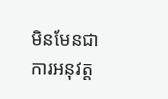មិនមែនជាការអនុវត្ត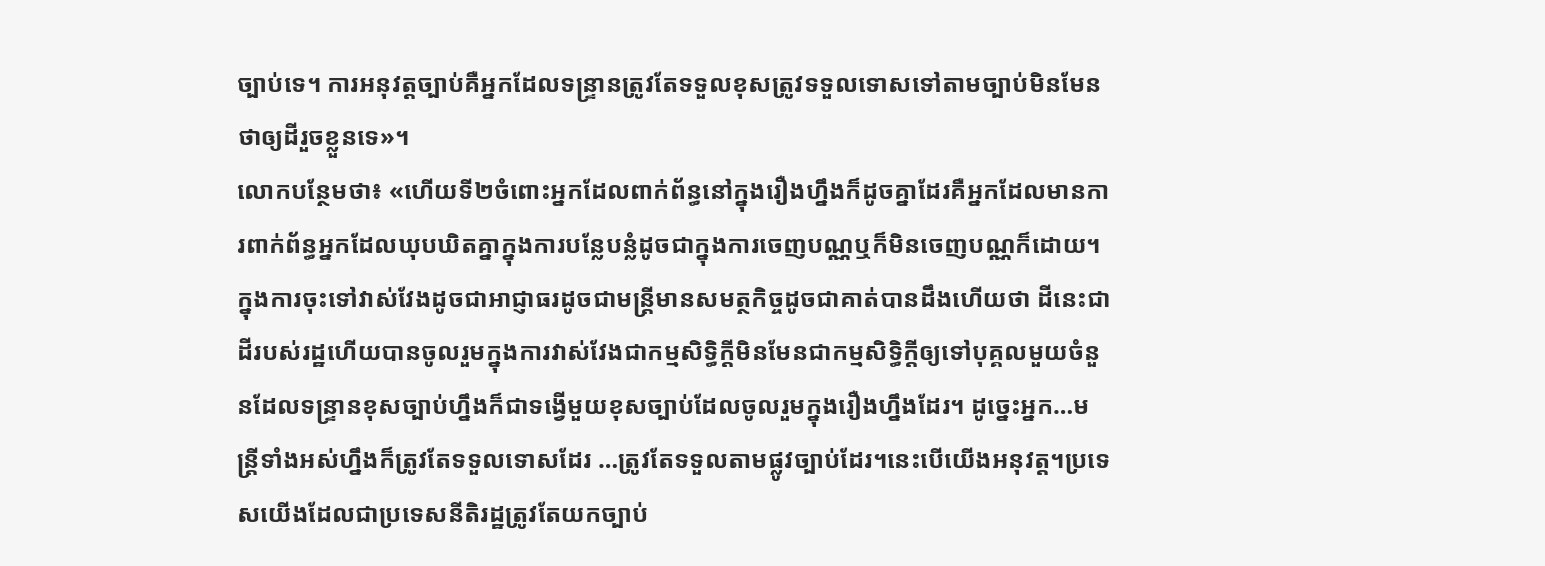ច្បាប់ទេ។ ការអនុវត្តច្បាប់គឺអ្នកដែលទន្ទ្រានត្រូវតែទទួលខុសត្រូវទទួលទោសទៅតាមច្បាប់មិនមែនថាឲ្យដីរួចខ្លួនទេ»។
លោកបន្ថែមថា៖ «ហើយទី២ចំពោះអ្នកដែលពាក់ព័ន្ធនៅក្នុងរឿងហ្នឹងក៏ដូចគ្នាដែរគឺអ្នកដែលមានការពាក់ព័ន្ធអ្នកដែលឃុបឃិតគ្នាក្នុងការបន្លែបន្លំដូចជាក្នុងការចេញបណ្ណឬក៏មិនចេញបណ្ណក៏ដោយ។ក្នុងការចុះទៅវាស់វែងដូចជាអាជ្ញាធរដូចជាមន្រ្តីមានសមត្ថកិច្ចដូចជាគាត់បានដឹងហើយថា ដីនេះជាដីរបស់រដ្ឋហើយបានចូលរួមក្នុងការវាស់វែងជាកម្មសិទ្ធិក្តីមិនមែនជាកម្មសិទ្ធិក្តីឲ្យទៅបុគ្គលមួយចំនួនដែលទន្ទ្រានខុសច្បាប់ហ្នឹងក៏ជាទង្វើមួយខុសច្បាប់ដែលចូលរួមក្នុងរឿងហ្នឹងដែរ។ ដូច្នេះអ្នក…មន្រ្តីទាំងអស់ហ្នឹងក៏ត្រូវតែទទួលទោសដែរ …ត្រូវតែទទួលតាមផ្លូវច្បាប់ដែរ។នេះបើយើងអនុវត្ត។ប្រទេសយើងដែលជាប្រទេសនីតិរដ្ឋត្រូវតែយកច្បាប់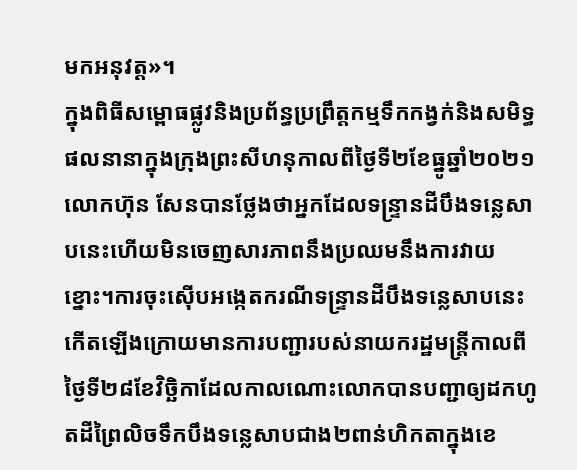មកអនុវត្ត»។
ក្នុងពិធីសម្ពោធផ្លូវនិងប្រព័ន្ធប្រព្រឹត្តកម្មទឹកកង្វក់និងសមិទ្ធផលនានាក្នុងក្រុងព្រះសីហនុកាលពីថ្ងៃទី២ខែធ្នូឆ្នាំ២០២១ លោកហ៊ុន សែនបានថ្លែងថាអ្នកដែលទន្រ្ទានដីបឹងទន្លេសាបនេះហើយមិនចេញសារភាពនឹងប្រឈមនឹងការវាយខ្នោះ។ការចុះស៊ើបអង្កេតករណីទន្រ្ទានដីបឹងទន្លេសាបនេះកើតឡើងក្រោយមានការបញ្ជារបស់នាយករដ្ឋមន្ត្រីកាលពីថ្ងៃទី២៨ខែវិច្ឆិកាដែលកាលណោះលោកបានបញ្ជាឲ្យដកហូតដីព្រៃលិចទឹកបឹងទន្លេសាបជាង២ពាន់ហិកតាក្នុងខេ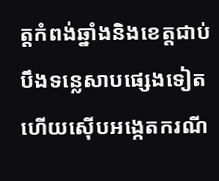ត្តកំពង់ឆ្នាំងនិងខេត្តជាប់បឹងទន្លេសាបផ្សេងទៀតហើយស៊ើបអង្កេតករណី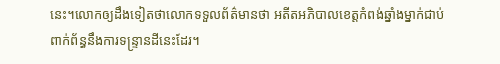នេះ។លោកឲ្យដឹងទៀតថាលោកទទួលព័ត៌មានថា អតីតអភិបាលខេត្តកំពង់ឆ្នាំងម្នាក់ជាប់ពាក់ព័ន្ធនឹងការទន្រ្ទានដីនេះដែរ។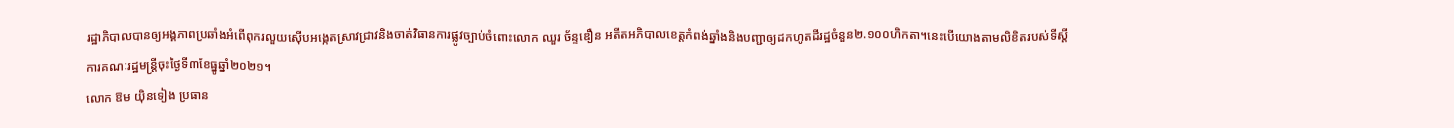រដ្ឋាភិបាលបានឲ្យអង្គភាពប្រឆាំងអំពើពុករលួយស៊ើបអង្កេតស្រាវជ្រាវនិងចាត់វិធានការផ្លូវច្បាប់ចំពោះលោក ឈួរ ច័ន្ទឌឿន អតីតអភិបាលខេត្តកំពង់ឆ្នាំងនិងបញ្ជាឲ្យដកហូតដីរដ្ឋចំនួន២.១០០ហិកតា។នេះបើយោងតាមលិខិតរបស់ទីស្តីការគណៈរដ្ឋមន្រ្តីចុះថ្ងៃទី៣ខែធ្នូឆ្នាំ២០២១។
លោក ឱម យ៉ិនទៀង ប្រធាន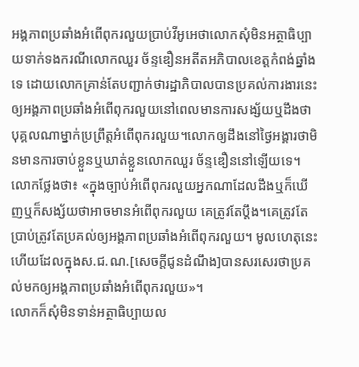អង្គភាពប្រឆាំងអំពើពុករលួយប្រាប់វីអូអេថាលោកសុំមិនអត្ថាធិប្បាយទាក់ទងករណីលោកឈួរ ច័ន្ទឌឿនអតីតអភិបាលខេត្តកំពង់ឆ្នាំងទេ ដោយលោកគ្រាន់តែបញ្ជាក់ថារដ្ឋាភិបាលបានប្រគល់ការងារនេះឲ្យអង្គភាពប្រឆាំងអំពើពុករលួយនៅពេលមានការសង្ស័យឬដឹងថាបុគ្គលណាម្នាក់ប្រព្រឹត្តអំពើពុករលួយ។លោកឲ្យដឹងនៅថ្ងៃអង្គារថាមិនមានការចាប់ខ្លួនឬឃាត់ខ្លួនលោកឈួរ ច័ន្ទឌឿននៅឡើយទេ។
លោកថ្លែងថា៖ «ក្នុងច្បាប់អំពើពុករលួយអ្នកណាដែលដឹងឬក៏ឃើញឬក៏សង្ស័យថាអាចមានអំពើពុករលួយ គេត្រូវតែប្តឹង។គេត្រូវតែប្រាប់ត្រូវតែប្រគល់ឲ្យអង្គភាពប្រឆាំងអំពើពុករលួយ។ មូលហេតុនេះហើយដែលក្នុងស.ជ.ណ.[សេចក្តីជូនដំណឹង]បានសរសេរថាប្រគល់មកឲ្យអង្គភាពប្រឆាំងអំពើពុករលួយ»។
លោកក៏សុំមិនទាន់អត្ថាធិប្បាយល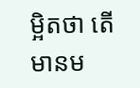ម្អិតថា តើមានម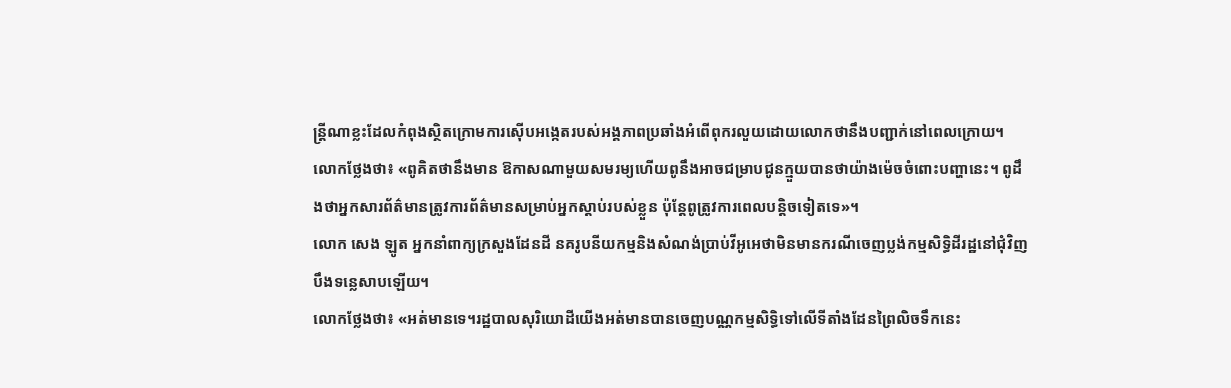ន្រ្តីណាខ្លះដែលកំពុងស្ថិតក្រោមការស៊ើបអង្កេតរបស់អង្គភាពប្រឆាំងអំពើពុករលួយដោយលោកថានឹងបញ្ជាក់នៅពេលក្រោយ។
លោកថ្លែងថា៖ «ពូគិតថានឹងមាន ឱកាសណាមួយសមរម្យហើយពូនឹងអាចជម្រាបជូនក្មួយបានថាយ៉ាងម៉េចចំពោះបញ្ហានេះ។ ពូដឹងថាអ្នកសារព័ត៌មានត្រូវការព័ត៌មានសម្រាប់អ្នកស្តាប់របស់ខ្លួន ប៉ុន្តែពូត្រូវការពេលបន្តិចទៀតទេ»។
លោក សេង ឡូត អ្នកនាំពាក្យក្រសួងដែនដី នគរូបនីយកម្មនិងសំណង់ប្រាប់វីអូអេថាមិនមានករណីចេញប្លង់កម្មសិទ្ធិដីរដ្ឋនៅជុំវិញបឹងទន្លេសាបឡើយ។
លោកថ្លែងថា៖ «អត់មានទេ។រដ្ឋបាលសុរិយោដីយើងអត់មានបានចេញបណ្ណកម្មសិទ្ធិទៅលើទីតាំងដែនព្រៃលិចទឹកនេះ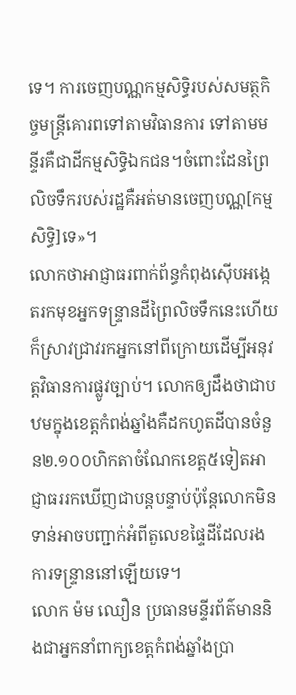ទេ។ ការចេញបណ្ណកម្មសិទ្ធិរបស់សមត្ថកិច្ចមន្រ្តីគោរពទៅតាមវិធានការ ទៅតាមមន្ទីរគឺជាដីកម្មសិទ្ធិឯកជន។ចំពោះដែនព្រៃលិចទឹករបស់រដ្ឋគឺអត់មានចេញបណ្ណ[កម្មសិទ្ធិ]ទេ»។
លោកថាអាជ្ញាធរពាក់ព័ន្ធកំពុងស៊ើបអង្កេតរកមុខអ្នកទន្ទ្រានដីព្រៃលិចទឹកនេះហើយក៏ស្រាវជ្រាវរកអ្នកនៅពីក្រោយដើម្បីអនុវត្តវិធានការផ្លូវច្បាប់។ លោកឲ្យដឹងថាជាបឋមក្នុងខេត្តកំពង់ឆ្នាំងគឺដកហូតដីបានចំនួន២.១០០ហិកតាចំណែកខេត្ត៥ទៀតអាជ្ញាធររកឃើញជាបន្តបន្ទាប់ប៉ុន្តែលោកមិនទាន់អាចបញ្ជាក់អំពីតួលេខផ្ទៃដីដែលរងការទន្រ្ទាននៅឡើយទេ។
លោក ម៉ម ឈឿន ប្រធានមន្ទីរព័ត៌មាននិងជាអ្នកនាំពាក្យខេត្តកំពង់ឆ្នាំងប្រា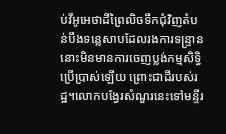ប់វីអូអេថាដីព្រៃលិចទឹកជុំវិញតំបន់បឹងទន្លេសាបដែលរងការទន្រ្ទាននោះមិនមានការចេញប្លង់កម្មសិទ្ធិប្រើប្រាស់ឡើយ ព្រោះជាដីរបស់រដ្ឋ។លោកបង្វែរសំណួរនេះទៅមន្ទីរ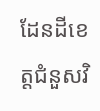ដែនដីខេត្តជំនួសវិ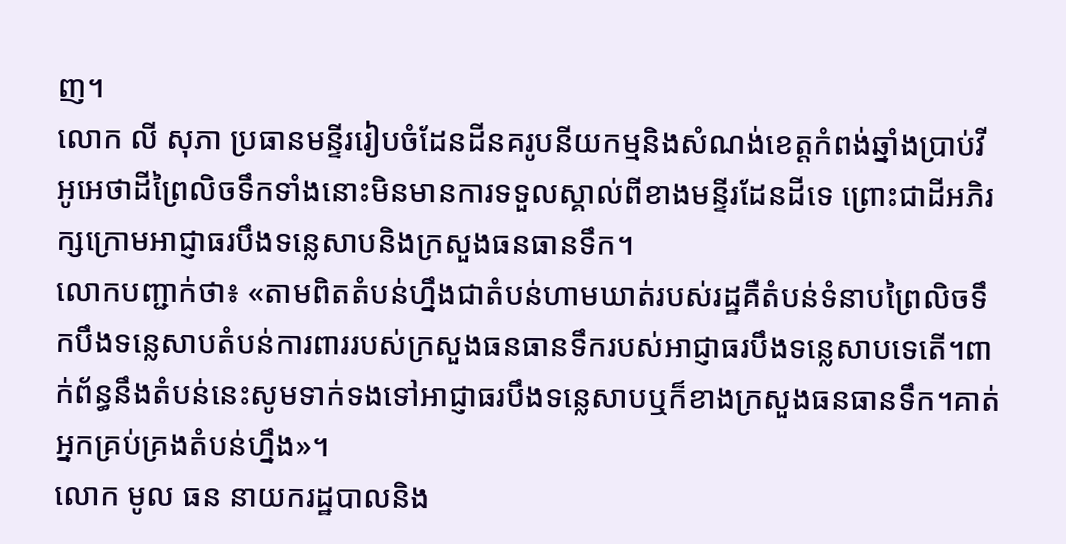ញ។
លោក លី សុភា ប្រធានមន្ទីររៀបចំដែនដីនគរូបនីយកម្មនិងសំណង់ខេត្តកំពង់ឆ្នាំងប្រាប់វីអូអេថាដីព្រៃលិចទឹកទាំងនោះមិនមានការទទួលស្គាល់ពីខាងមន្ទីរដែនដីទេ ព្រោះជាដីអភិរក្សក្រោមអាជ្ញាធរបឹងទន្លេសាបនិងក្រសួងធនធានទឹក។
លោកបញ្ជាក់ថា៖ «តាមពិតតំបន់ហ្នឹងជាតំបន់ហាមឃាត់របស់រដ្ឋគឺតំបន់ទំនាបព្រៃលិចទឹកបឹងទន្លេសាបតំបន់ការពាររបស់ក្រសួងធនធានទឹករបស់អាជ្ញាធរបឹងទន្លេសាបទេតើ។ពាក់ព័ន្ធនឹងតំបន់នេះសូមទាក់ទងទៅអាជ្ញាធរបឹងទន្លេសាបឬក៏ខាងក្រសួងធនធានទឹក។គាត់អ្នកគ្រប់គ្រងតំបន់ហ្នឹង»។
លោក មូល ធន នាយករដ្ឋបាលនិង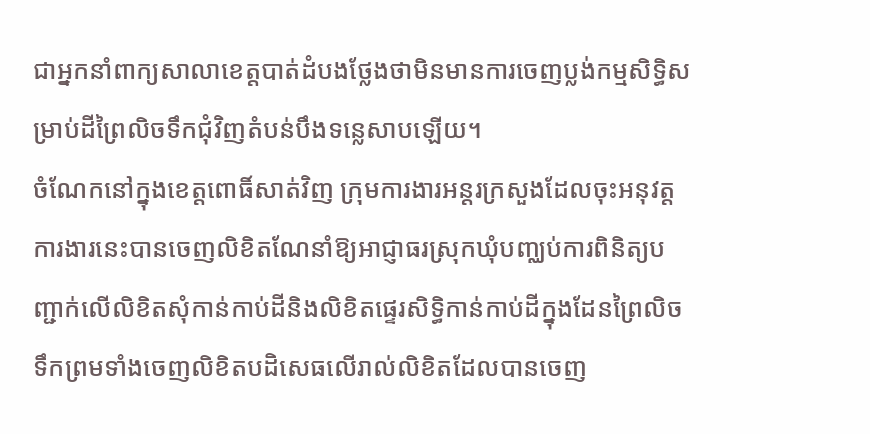ជាអ្នកនាំពាក្យសាលាខេត្តបាត់ដំបងថ្លែងថាមិនមានការចេញប្លង់កម្មសិទ្ធិសម្រាប់ដីព្រៃលិចទឹកជុំវិញតំបន់បឹងទន្លេសាបឡើយ។
ចំណែកនៅក្នុងខេត្តពោធិ៍សាត់វិញ ក្រុមការងារអន្តរក្រសួងដែលចុះអនុវត្តការងារនេះបានចេញលិខិតណែនាំឱ្យអាជ្ញាធរស្រុកឃុំបញ្ឈប់ការពិនិត្យបញ្ជាក់លើលិខិតសុំកាន់កាប់ដីនិងលិខិតផ្ទេរសិទ្ធិកាន់កាប់ដីក្នុងដែនព្រៃលិចទឹកព្រមទាំងចេញលិខិតបដិសេធលើរាល់លិខិតដែលបានចេញ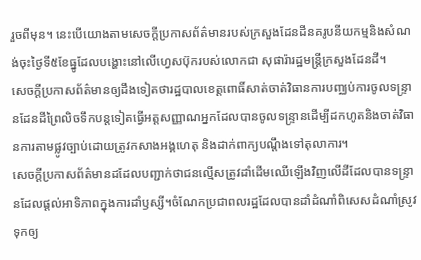រួចពីមុន។ នេះបើយោងតាមសេចក្តីប្រកាសព័ត៌មានរបស់ក្រសួងដែនដីនគរូបនីយកម្មនិងសំណង់ចុះថ្ងៃទី៥ខែធ្នូដែលបង្ហោះនៅលើហ្វេសប៊ុករបស់លោកជា សុផារ៉ារដ្ឋមន្រ្តីក្រសួងដែនដី។
សេចក្តីប្រកាសព័ត៌មានឲ្យដឹងទៀតថារដ្ឋបាលខេត្តពោធិ៍សាត់ចាត់វិធានការបញ្ឈប់ការចូលទន្រ្ទានដែនដីព្រៃលិចទឹកបន្តទៀតធ្វើអត្តសញ្ញាណអ្នកដែលបានចូលទន្ទ្រានដើម្បីដកហូតនិងចាត់វិធានការតាមផ្លូវច្បាប់ដោយត្រូវកសាងអង្គហេតុ និងដាក់ពាក្យបណ្តឹងទៅតុលាការ។
សេចក្តីប្រកាសព័ត៌មានដដែលបញ្ជាក់ថាជនល្មើសត្រូវដាំដើមឈើឡើងវិញលើដីដែលបានទន្ទ្រានដែលផ្តល់អាទិភាពក្នុងការដាំឫស្សី។ចំណែកប្រជាពលរដ្ឋដែលបានដាំដំណាំពិសេសដំណាំស្រូវទុកឲ្យ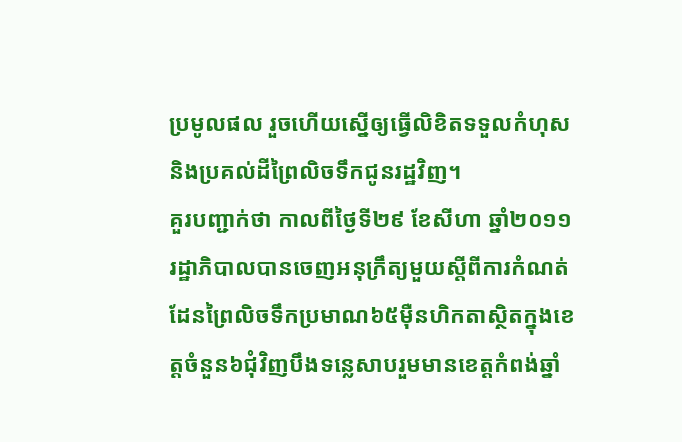ប្រមូលផល រួចហើយស្នើឲ្យធ្វើលិខិតទទួលកំហុសនិងប្រគល់ដីព្រៃលិចទឹកជូនរដ្ឋវិញ។
គួរបញ្ជាក់ថា កាលពីថ្ងៃទី២៩ ខែសីហា ឆ្នាំ២០១១ រដ្ឋាភិបាលបានចេញអនុក្រឹត្យមួយស្តីពីការកំណត់ដែនព្រៃលិចទឹកប្រមាណ៦៥ម៉ឺនហិកតាស្ថិតក្នុងខេត្តចំនួន៦ជុំវិញបឹងទន្លេសាបរួមមានខេត្តកំពង់ឆ្នាំ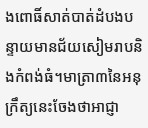ងពោធិ៍សាត់បាត់ដំបងបន្ទាយមានជ័យសៀមរាបនិងកំពង់ធំ។មាត្រា៣នៃអនុក្រឹត្យនេះចែងថាអាជ្ញា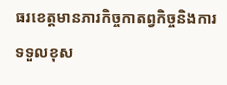ធរខេត្តមានភារកិច្ចកាតព្វកិច្ចនិងការទទួលខុស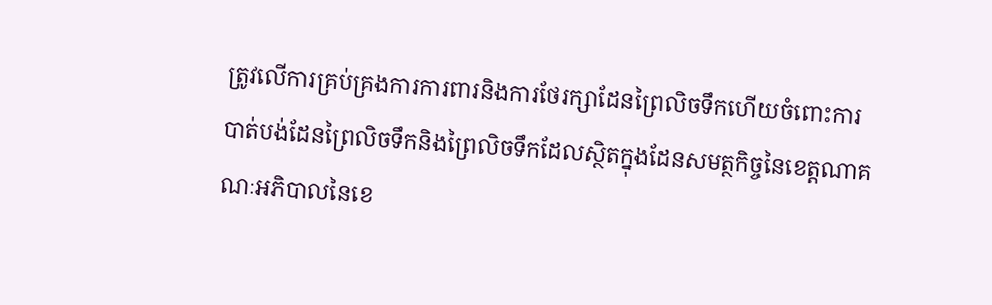ត្រូវលើការគ្រប់គ្រងការការពារនិងការថែរក្សាដែនព្រៃលិចទឹកហើយចំពោះការបាត់បង់ដែនព្រៃលិចទឹកនិងព្រៃលិចទឹកដែលស្ថិតក្នុងដែនសមត្ថកិច្ចនៃខេត្តណាគណៈអភិបាលនៃខេ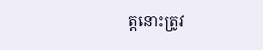ត្តនោះត្រូវ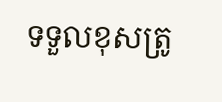ទទួលខុសត្រូ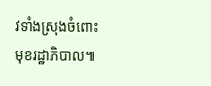វទាំងស្រុងចំពោះមុខរដ្ឋាភិបាល៕